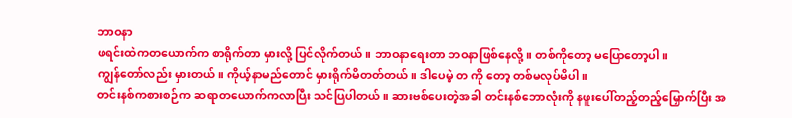ဘာဝနာ
ဖရင်းထဲကတယောက်က စာရိုက်တာ မှားလို့ ပြင်လိုက်တယ်။ ဘာဝနာရေးတာ ဘဝနာဖြစ်နေလို့။ တစ်ကိုတော့ မပြောတော့ပါ။
ကျွန်တော်လည်း မှားတယ်။ ကိုယ့်နာမည်တောင် မှားရိုက်မိတတ်တယ်။ ဒါပေမဲ့ တ ကို တော့ တစ်မလုပ်မိပါ။
တင်းနစ်ကစားစဉ်က ဆရာတယောက်ကလာပြီး သင်ပြပါတယ်။ ဆားဗစ်ပေးတဲ့အခါ တင်းနစ်ဘောလုံးကို နဖူးပေါ်တည့်တည့်မြှောက်ပြီး အ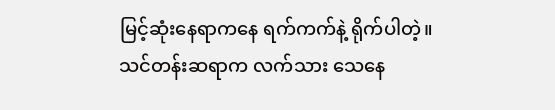မြင့်ဆုံးနေရာကနေ ရက်ကက်နဲ့ ရိုက်ပါတဲ့။ သင်တန်းဆရာက လက်သား သေနေ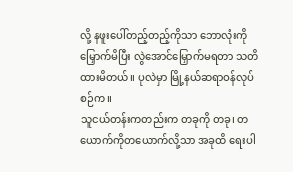လို့ နဖူးပေါ်တည့်တည့်ကိုသာ ဘောလုံးကို မြှောက်မိပြီး လွဲအောင်မြှောက်မရတာ သတိထားမိတယ်။ ပုလဲမှာ မြို့နယ်ဆရာဝန်လုပ်စဉ်က။
သူငယ်တန်းကတည်းက တခုကို တခု၊ တယောက်ကိုတယောက်လို့သာ အခုထိ ရေးပါ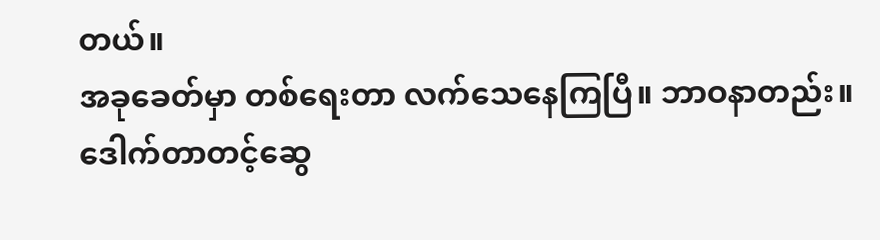တယ်။
အခုခေတ်မှာ တစ်ရေးတာ လက်သေနေကြပြီ။ ဘာဝနာတည်း။
ဒေါက်တာတင့်ဆွေ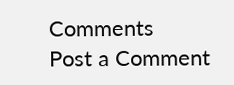Comments
Post a Comment